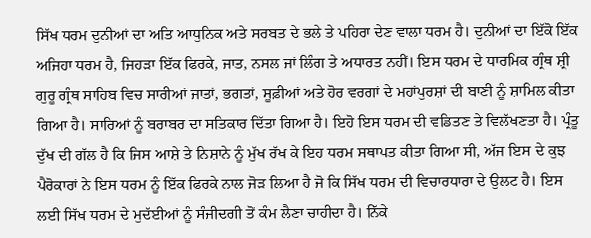ਸਿੱਖ ਧਰਮ ਦੁਨੀਆਂ ਦਾ ਅਤਿ ਆਧੁਨਿਕ ਅਤੇ ਸਰਬਤ ਦੇ ਭਲੇ ਤੇ ਪਹਿਰਾ ਦੇਣ ਵਾਲਾ ਧਰਮ ਹੈ। ਦੁਨੀਆਂ ਦਾ ਇੱਕੋ ਇੱਕ ਅਜਿਹਾ ਧਰਮ ਹੈ, ਜਿਹੜਾ ਇੱਕ ਫਿਰਕੇ, ਜਾਤ, ਨਸਲ ਜਾਂ ਲਿੰਗ ਤੇ ਅਧਾਰਤ ਨਹੀਂ। ਇਸ ਧਰਮ ਦੇ ਧਾਰਮਿਕ ਗ੍ਰੰਥ ਸ਼੍ਰੀ ਗੁਰੂ ਗ੍ਰੰਥ ਸਾਹਿਬ ਵਿਚ ਸਾਰੀਆਂ ਜਾਤਾਂ, ਭਗਤਾਂ, ਸੂਫ਼ੀਆਂ ਅਤੇ ਹੋਰ ਵਰਗਾਂ ਦੇ ਮਹਾਂਪੁਰਸ਼ਾਂ ਦੀ ਬਾਣੀ ਨੂੰ ਸ਼ਾਮਿਲ ਕੀਤਾ ਗਿਆ ਹੈ। ਸਾਰਿਆਂ ਨੂੰ ਬਰਾਬਰ ਦਾ ਸਤਿਕਾਰ ਦਿੱਤਾ ਗਿਆ ਹੈ। ਇਹੋ ਇਸ ਧਰਮ ਦੀ ਵਡਿਤਣ ਤੇ ਵਿਲੱਖਣਤਾ ਹੈ। ਪ੍ਰੰਤੂ ਦੁੱਖ ਦੀ ਗੱਲ ਹੈ ਕਿ ਜਿਸ ਆਸ਼ੇ ਤੇ ਨਿਸ਼ਾਨੇ ਨੂੰ ਮੁੱਖ ਰੱਖ ਕੇ ਇਹ ਧਰਮ ਸਥਾਪਤ ਕੀਤਾ ਗਿਆ ਸੀ, ਅੱਜ ਇਸ ਦੇ ਕੁਝ ਪੈਰੋਕਾਰਾਂ ਨੇ ਇਸ ਧਰਮ ਨੂੰ ਇੱਕ ਫਿਰਕੇ ਨਾਲ ਜੋੜ ਲਿਆ ਹੈ ਜੋ ਕਿ ਸਿੱਖ ਧਰਮ ਦੀ ਵਿਚਾਰਧਾਰਾ ਦੇ ਉਲਟ ਹੈ। ਇਸ ਲਈ ਸਿੱਖ ਧਰਮ ਦੇ ਮੁਦੱਈਆਂ ਨੂੰ ਸੰਜੀਦਗੀ ਤੋਂ ਕੰਮ ਲੈਣਾ ਚਾਹੀਦਾ ਹੈ। ਨਿੱਕੇ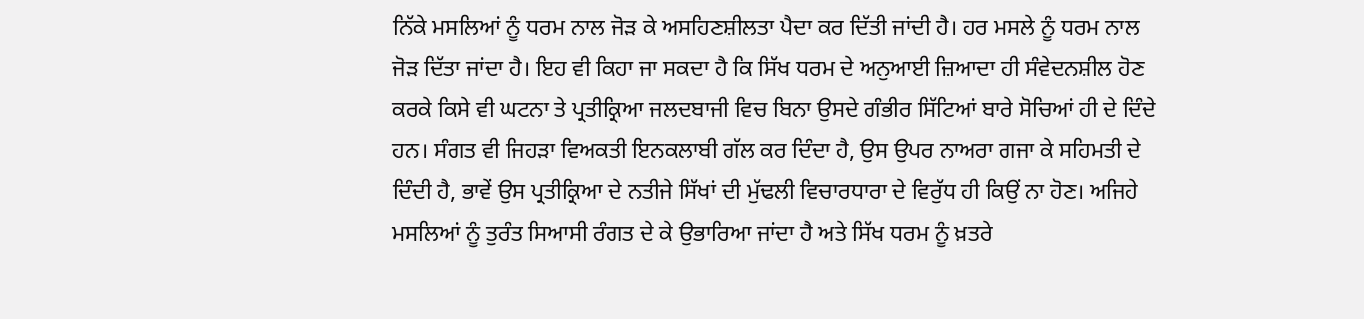ਨਿੱਕੇ ਮਸਲਿਆਂ ਨੂੰ ਧਰਮ ਨਾਲ ਜੋੜ ਕੇ ਅਸਹਿਣਸ਼ੀਲਤਾ ਪੈਦਾ ਕਰ ਦਿੱਤੀ ਜਾਂਦੀ ਹੈ। ਹਰ ਮਸਲੇ ਨੂੰ ਧਰਮ ਨਾਲ ਜੋੜ ਦਿੱਤਾ ਜਾਂਦਾ ਹੈ। ਇਹ ਵੀ ਕਿਹਾ ਜਾ ਸਕਦਾ ਹੈ ਕਿ ਸਿੱਖ ਧਰਮ ਦੇ ਅਨੁਆਈ ਜ਼ਿਆਦਾ ਹੀ ਸੰਵੇਦਨਸ਼ੀਲ ਹੋਣ ਕਰਕੇ ਕਿਸੇ ਵੀ ਘਟਨਾ ਤੇ ਪ੍ਰਤੀਕ੍ਰਿਆ ਜਲਦਬਾਜੀ ਵਿਚ ਬਿਨਾ ਉਸਦੇ ਗੰਭੀਰ ਸਿੱਟਿਆਂ ਬਾਰੇ ਸੋਚਿਆਂ ਹੀ ਦੇ ਦਿੰਦੇ ਹਨ। ਸੰਗਤ ਵੀ ਜਿਹੜਾ ਵਿਅਕਤੀ ਇਨਕਲਾਬੀ ਗੱਲ ਕਰ ਦਿੰਦਾ ਹੈ, ਉਸ ਉਪਰ ਨਾਅਰਾ ਗਜਾ ਕੇ ਸਹਿਮਤੀ ਦੇ ਦਿੰਦੀ ਹੈ, ਭਾਵੇਂ ਉਸ ਪ੍ਰਤੀਕ੍ਰਿਆ ਦੇ ਨਤੀਜੇ ਸਿੱਖਾਂ ਦੀ ਮੁੱਢਲੀ ਵਿਚਾਰਧਾਰਾ ਦੇ ਵਿਰੁੱਧ ਹੀ ਕਿਉਂ ਨਾ ਹੋਣ। ਅਜਿਹੇ ਮਸਲਿਆਂ ਨੂੰ ਤੁਰੰਤ ਸਿਆਸੀ ਰੰਗਤ ਦੇ ਕੇ ਉਭਾਰਿਆ ਜਾਂਦਾ ਹੈ ਅਤੇ ਸਿੱਖ ਧਰਮ ਨੂੰ ਖ਼ਤਰੇ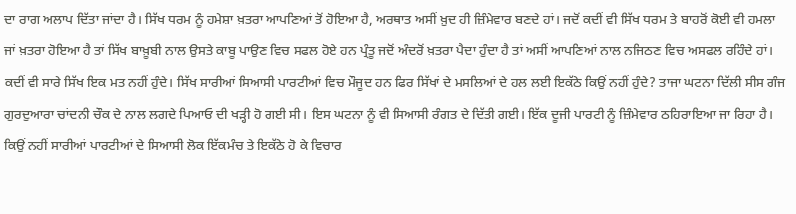ਦਾ ਰਾਗ ਅਲਾਪ ਦਿੱਤਾ ਜਾਂਦਾ ਹੈ। ਸਿੱਖ ਧਰਮ ਨੂੰ ਹਮੇਸ਼ਾ ਖ਼ਤਰਾ ਆਪਣਿਆਂ ਤੋਂ ਹੋਇਆ ਹੈ, ਅਰਥਾਤ ਅਸੀਂ ਖ਼ੁਦ ਹੀ ਜ਼ਿੰਮੇਵਾਰ ਬਣਦੇ ਹਾਂ। ਜਦੋਂ ਕਦੀਂ ਵੀ ਸਿੱਖ ਧਰਮ ਤੇ ਬਾਹਰੋਂ ਕੋਈ ਵੀ ਹਮਲਾ ਜਾਂ ਖ਼ਤਰਾ ਹੋਇਆ ਹੈ ਤਾਂ ਸਿੱਖ ਬਾਖ਼ੂਬੀ ਨਾਲ ਉਸਤੇ ਕਾਬੂ ਪਾਉਣ ਵਿਚ ਸਫਲ ਹੋਏ ਹਨ ਪ੍ਰੰਤੂ ਜਦੋਂ ਅੰਦਰੋਂ ਖ਼ਤਰਾ ਪੈਦਾ ਹੁੰਦਾ ਹੈ ਤਾਂ ਅਸੀਂ ਆਪਣਿਆਂ ਨਾਲ ਨਜਿਠਣ ਵਿਚ ਅਸਫਲ ਰਹਿੰਦੇ ਹਾਂ। ਕਦੀਂ ਵੀ ਸਾਰੇ ਸਿੱਖ ਇਕ ਮਤ ਨਹੀਂ ਹੁੰਦੇ। ਸਿੱਖ ਸਾਰੀਆਂ ਸਿਆਸੀ ਪਾਰਟੀਆਂ ਵਿਚ ਮੌਜੂਦ ਹਨ ਫਿਰ ਸਿੱਖਾਂ ਦੇ ਮਸਲਿਆਂ ਦੇ ਹਲ ਲਈ ਇਕੱਠੇ ਕਿਉਂ ਨਹੀਂ ਹੁੰਦੇ? ਤਾਜਾ ਘਟਨਾ ਦਿੱਲੀ ਸੀਸ ਗੰਜ ਗੁਰਦੁਆਰਾ ਚਾਂਦਨੀ ਚੌਕ ਦੇ ਨਾਲ ਲਗਦੇ ਪਿਆਓ ਦੀ ਖੜ੍ਹੀ ਹੋ ਗਈ ਸੀ। ਇਸ ਘਟਨਾ ਨੂੰ ਵੀ ਸਿਆਸੀ ਰੰਗਤ ਦੇ ਦਿੱਤੀ ਗਈ। ਇੱਕ ਦੂਜੀ ਪਾਰਟੀ ਨੂੰ ਜ਼ਿੰਮੇਵਾਰ ਠਹਿਰਾਇਆ ਜਾ ਰਿਹਾ ਹੈ। ਕਿਉਂ ਨਹੀਂ ਸਾਰੀਆਂ ਪਾਰਟੀਆਂ ਦੇ ਸਿਆਸੀ ਲੋਕ ਇੱਕਮੰਚ ਤੇ ਇਕੱਠੇ ਹੋ ਕੇ ਵਿਚਾਰ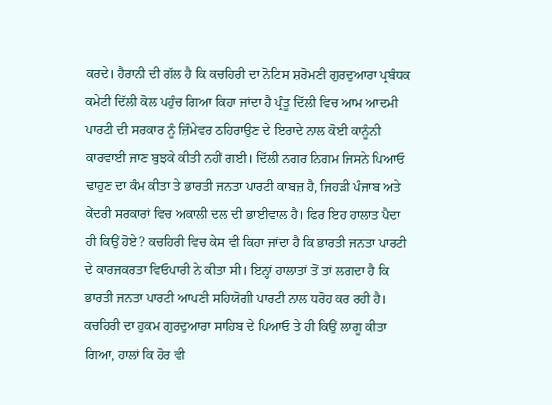ਕਰਦੇ। ਹੈਰਾਨੀ ਦੀ ਗੱਲ ਹੈ ਕਿ ਕਚਹਿਰੀ ਦਾ ਨੋਟਿਸ ਸ਼ਰੋਮਣੀ ਗੁਰਦੁਆਰਾ ਪ੍ਰਬੰਧਕ ਕਮੇਟੀ ਦਿੱਲੀ ਕੋਲ ਪਹੁੰਚ ਗਿਆ ਕਿਹਾ ਜਾਂਦਾ ਹੈ ਪ੍ਰੰਤੂ ਦਿੱਲੀ ਵਿਚ ਆਮ ਆਦਮੀ ਪਾਰਟੀ ਦੀ ਸਰਕਾਰ ਨੂੰ ਜ਼ਿੰਮੇਵਰ ਠਹਿਰਾਉਣ ਦੇ ਇਰਾਦੇ ਨਾਲ ਕੋਈ ਕਾਨੂੰਨੀ ਕਾਰਵਾਈ ਜਾਣ ਬੁਝਕੇ ਕੀਤੀ ਨਹੀਂ ਗਈ। ਦਿੱਲੀ ਨਗਰ ਨਿਗਮ ਜਿਸਨੇ ਪਿਆਓ ਢਾਹੁਣ ਦਾ ਕੰਮ ਕੀਤਾ ਤੇ ਭਾਰਤੀ ਜਨਤਾ ਪਾਰਟੀ ਕਾਬਜ਼ ਹੈ, ਜਿਹੜੀ ਪੰਜਾਬ ਅਤੇ ਕੇਂਦਰੀ ਸਰਕਾਰਾਂ ਵਿਚ ਅਕਾਲੀ ਦਲ ਦੀ ਭਾਈਵਾਲ ਹੈ। ਫਿਰ ਇਹ ਹਾਲਾਤ ਪੈਦਾ ਹੀ ਕਿਉਂ ਹੋਏ? ਕਚਹਿਰੀ ਵਿਚ ਕੇਸ ਵੀ ਕਿਹਾ ਜਾਂਦਾ ਹੈ ਕਿ ਭਾਰਤੀ ਜਨਤਾ ਪਾਰਟੀ ਦੇ ਕਾਰਜਕਰਤਾ ਵਿਓਪਾਰੀ ਨੇ ਕੀਤਾ ਸੀ। ਇਨ੍ਹਾਂ ਹਾਲਾਤਾਂ ਤੋਂ ਤਾਂ ਲਗਦਾ ਹੈ ਕਿ ਭਾਰਤੀ ਜਨਤਾ ਪਾਰਟੀ ਆਪਣੀ ਸਹਿਯੋਗੀ ਪਾਰਟੀ ਨਾਲ ਧਰੋਹ ਕਰ ਰਹੀ ਹੈ। ਕਚਹਿਰੀ ਦਾ ਹੁਕਮ ਗੁਰਦੁਆਰਾ ਸਾਹਿਬ ਦੇ ਪਿਆਓ ਤੇ ਹੀ ਕਿਉਂ ਲਾਗੂ ਕੀਤਾ ਗਿਆ, ਹਾਲਾਂ ਕਿ ਹੋਰ ਵੀ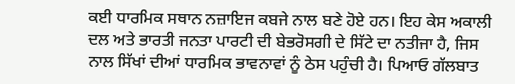ਕਈ ਧਾਰਮਿਕ ਸਥਾਨ ਨਜ਼ਾਇਜ ਕਬਜੇ ਨਾਲ ਬਣੇ ਹੋਏ ਹਨ। ਇਹ ਕੇਸ ਅਕਾਲੀ ਦਲ ਅਤੇ ਭਾਰਤੀ ਜਨਤਾ ਪਾਰਟੀ ਦੀ ਬੇਭਰੋਸਗੀ ਦੇ ਸਿੱਟੇ ਦਾ ਨਤੀਜਾ ਹੈ, ਜਿਸ ਨਾਲ ਸਿੱਖਾਂ ਦੀਆਂ ਧਾਰਮਿਕ ਭਾਵਨਾਵਾਂ ਨੂੰ ਠੇਸ ਪਹੁੰਚੀ ਹੈ। ਪਿਆਓ ਗੱਲਬਾਤ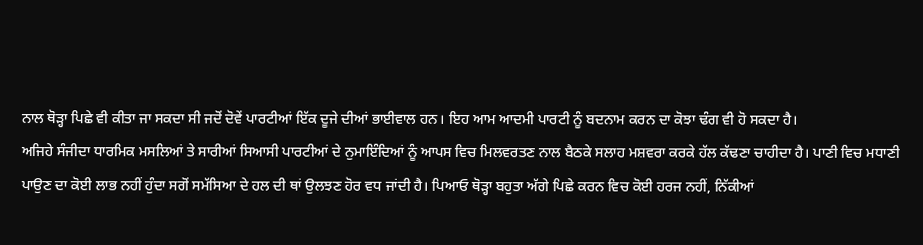ਨਾਲ ਥੋੜ੍ਹਾ ਪਿਛੇ ਵੀ ਕੀਤਾ ਜਾ ਸਕਦਾ ਸੀ ਜਦੋਂ ਦੋਵੇਂ ਪਾਰਟੀਆਂ ਇੱਕ ਦੂਜੇ ਦੀਆਂ ਭਾਈਵਾਲ ਹਨ। ਇਹ ਆਮ ਆਦਮੀ ਪਾਰਟੀ ਨੂੰ ਬਦਨਾਮ ਕਰਨ ਦਾ ਕੋਝਾ ਢੰਗ ਵੀ ਹੋ ਸਕਦਾ ਹੈ।
ਅਜਿਹੇ ਸੰਜੀਦਾ ਧਾਰਮਿਕ ਮਸਲਿਆਂ ਤੇ ਸਾਰੀਆਂ ਸਿਆਸੀ ਪਾਰਟੀਆਂ ਦੇ ਨੁਮਾਇੰਦਿਆਂ ਨੂੰ ਆਪਸ ਵਿਚ ਮਿਲਵਰਤਣ ਨਾਲ ਬੈਠਕੇ ਸਲਾਹ ਮਸ਼ਵਰਾ ਕਰਕੇ ਹੱਲ ਕੱਢਣਾ ਚਾਹੀਦਾ ਹੈ। ਪਾਣੀ ਵਿਚ ਮਧਾਣੀ ਪਾਉਣ ਦਾ ਕੋਈ ਲਾਭ ਨਹੀਂ ਹੁੰਦਾ ਸਗੋਂ ਸਮੱਸਿਆ ਦੇ ਹਲ ਦੀ ਥਾਂ ਉਲਝਣ ਹੋਰ ਵਧ ਜਾਂਦੀ ਹੈ। ਪਿਆਓ ਥੋੜ੍ਹਾ ਬਹੁਤਾ ਅੱਗੇ ਪਿਛੇ ਕਰਨ ਵਿਚ ਕੋਈ ਹਰਜ ਨਹੀਂ, ਨਿੱਕੀਆਂ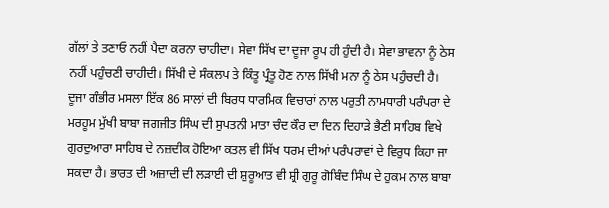ਗੱਲਾਂ ਤੇ ਤਣਾਓ ਨਹੀਂ ਪੈਦਾ ਕਰਨਾ ਚਾਹੀਦਾ। ਸੇਵਾ ਸਿੱਖ ਦਾ ਦੂਜਾ ਰੂਪ ਹੀ ਹੁੰਦੀ ਹੈ। ਸੇਵਾ ਭਾਵਨਾ ਨੂੰ ਠੇਸ ਨਹੀਂ ਪਹੁੰਚਣੀ ਚਾਹੀਦੀ। ਸਿੱਖੀ ਦੇ ਸੰਕਲਪ ਤੇ ਕਿੰਤੂ ਪ੍ਰੰਤੂ ਹੋਣ ਨਾਲ ਸਿੱਖੀ ਮਨਾ ਨੂੰ ਠੇਸ ਪਹੁੰਚਦੀ ਹੈ।
ਦੂਜਾ ਗੰਭੀਰ ਮਸਲਾ ਇੱਕ 86 ਸਾਲਾਂ ਦੀ ਬਿਰਧ ਧਾਰਮਿਕ ਵਿਚਾਰਾਂ ਨਾਲ ਪਰੁਤੀ ਨਾਮਧਾਰੀ ਪਰੰਪਰਾ ਦੇ ਮਰਹੂਮ ਮੁੱਖੀ ਬਾਬਾ ਜਗਜੀਤ ਸਿੰਘ ਦੀ ਸੁਪਤਨੀ ਮਾਤਾ ਚੰਦ ਕੌਰ ਦਾ ਦਿਨ ਦਿਹਾੜੇ ਭੈਣੀ ਸਾਹਿਬ ਵਿਖੇ ਗੁਰਦੁਆਰਾ ਸਾਹਿਬ ਦੇ ਨਜ਼ਦੀਕ ਹੋਇਆ ਕਤਲ ਵੀ ਸਿੱਖ ਧਰਮ ਦੀਆਂ ਪਰੰਪਰਾਵਾਂ ਦੇ ਵਿਰੁਧ ਕਿਹਾ ਜਾ ਸਕਦਾ ਹੈ। ਭਾਰਤ ਦੀ ਅਜ਼ਾਦੀ ਦੀ ਲੜਾਈ ਦੀ ਸ਼ੁਰੂਆਤ ਵੀ ਸ਼੍ਰੀ ਗੁਰੂ ਗੋਬਿੰਦ ਸਿੰਘ ਦੇ ਹੁਕਮ ਨਾਲ ਬਾਬਾ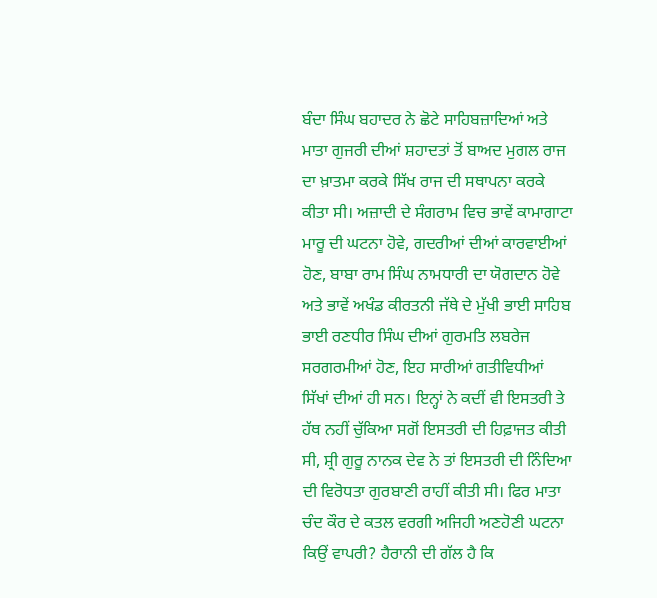ਬੰਦਾ ਸਿੰਘ ਬਹਾਦਰ ਨੇ ਛੋਟੇ ਸਾਹਿਬਜ਼ਾਦਿਆਂ ਅਤੇ ਮਾਤਾ ਗੁਜਰੀ ਦੀਆਂ ਸ਼ਹਾਦਤਾਂ ਤੋਂ ਬਾਅਦ ਮੁਗਲ ਰਾਜ ਦਾ ਖ਼ਾਤਮਾ ਕਰਕੇ ਸਿੱਖ ਰਾਜ ਦੀ ਸਥਾਪਨਾ ਕਰਕੇ ਕੀਤਾ ਸੀ। ਅਜ਼ਾਦੀ ਦੇ ਸੰਗਰਾਮ ਵਿਚ ਭਾਵੇਂ ਕਾਮਾਗਾਟਾ ਮਾਰੂ ਦੀ ਘਟਨਾ ਹੋਵੇ, ਗਦਰੀਆਂ ਦੀਆਂ ਕਾਰਵਾਈਆਂ ਹੋਣ, ਬਾਬਾ ਰਾਮ ਸਿੰਘ ਨਾਮਧਾਰੀ ਦਾ ਯੋਗਦਾਨ ਹੋਵੇ ਅਤੇ ਭਾਵੇਂ ਅਖੰਡ ਕੀਰਤਨੀ ਜੱਥੇ ਦੇ ਮੁੱਖੀ ਭਾਈ ਸਾਹਿਬ ਭਾਈ ਰਣਧੀਰ ਸਿੰਘ ਦੀਆਂ ਗੁਰਮਤਿ ਲਬਰੇਜ ਸਰਗਰਮੀਆਂ ਹੋਣ, ਇਹ ਸਾਰੀਆਂ ਗਤੀਵਿਧੀਆਂ ਸਿੱਖਾਂ ਦੀਆਂ ਹੀ ਸਨ। ਇਨ੍ਹਾਂ ਨੇ ਕਦੀਂ ਵੀ ਇਸਤਰੀ ਤੇ ਹੱਥ ਨਹੀਂ ਚੁੱਕਿਆ ਸਗੋਂ ਇਸਤਰੀ ਦੀ ਹਿਫ਼ਾਜਤ ਕੀਤੀ ਸੀ, ਸ਼੍ਰੀ ਗੁਰੂ ਨਾਨਕ ਦੇਵ ਨੇ ਤਾਂ ਇਸਤਰੀ ਦੀ ਨਿੰਦਿਆ ਦੀ ਵਿਰੋਧਤਾ ਗੁਰਬਾਣੀ ਰਾਹੀਂ ਕੀਤੀ ਸੀ। ਫਿਰ ਮਾਤਾ ਚੰਦ ਕੌਰ ਦੇ ਕਤਲ ਵਰਗੀ ਅਜਿਹੀ ਅਣਹੋਣੀ ਘਟਨਾ ਕਿਉਂ ਵਾਪਰੀ? ਹੈਰਾਨੀ ਦੀ ਗੱਲ ਹੈ ਕਿ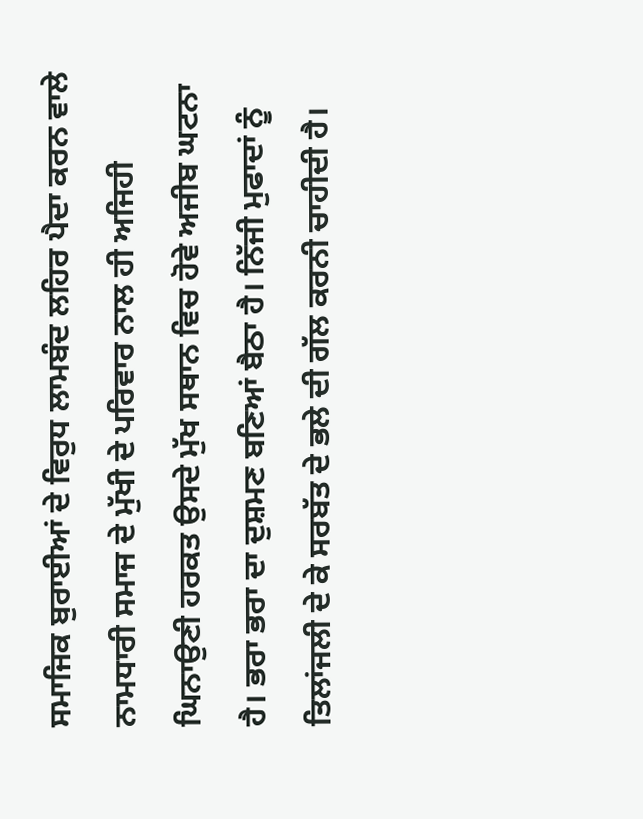ਸਮਾਜਿਕ ਬੁਰਾਈਆਂ ਦੇ ਵਿਰੁਧ ਲਾਮਬੰਦ ਲਹਿਰ ਪੈਦਾ ਕਰਨ ਵਾਲੇ ਨਾਮਧਾਰੀ ਸਮਾਜ ਦੇ ਮੁੱਖੀ ਦੇ ਪਰਿਵਾਰ ਨਾਲ ਹੀ ਅਜਿਹੀ ਘਿਨਾਉਣੀ ਹਰਕਤ ਉਸਦੇ ਮੁੱਖ ਸਥਾਨ ਵਿਚ ਹੋਵੇ ਅਜੀਬ ਘਟਨਾ ਹੈ। ਭਰਾ ਭਰਾ ਦਾ ਦੁਸ਼ਮਣ ਬਣਿਆਂ ਬੈਠਾ ਹੈ। ਨਿੱਜੀ ਮੁਫਾਦਾਂ ਨੂੰ ਤਿਲਾਂਜਲੀ ਦੇ ਕੇ ਸਰਬੱਤ ਦੇ ਭਲੇ ਦੀ ਗੱਲ ਕਰਨੀ ਚਾਹੀਦੀ ਹੈ।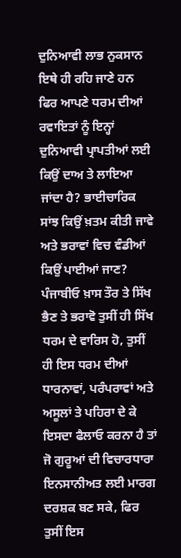ਦੁਨਿਆਵੀ ਲਾਭ ਨੁਕਸਾਨ ਇਥੇ ਹੀ ਰਹਿ ਜਾਣੇ ਹਨ ਫਿਰ ਆਪਣੇ ਧਰਮ ਦੀਆਂ ਰਵਾਇਤਾਂ ਨੂੰ ਇਨ੍ਹਾਂ ਦੁਨਿਆਵੀ ਪ੍ਰਾਪਤੀਆਂ ਲਈ ਕਿਉਂ ਦਾਅ ਤੇ ਲਾਇਆ ਜਾਂਦਾ ਹੈ? ਭਾਈਚਾਰਿਕ ਸਾਂਝ ਕਿਉਂ ਖ਼ਤਮ ਕੀਤੀ ਜਾਵੇ ਅਤੇ ਭਰਾਵਾਂ ਵਿਚ ਵੰਡੀਆਂ ਕਿਉਂ ਪਾਈਆਂ ਜਾਣ?
ਪੰਜਾਬੀਓ ਖ਼ਾਸ ਤੌਰ ਤੇ ਸਿੱਖ ਭੈਣ ਤੇ ਭਰਾਵੋ ਤੁਸੀਂ ਹੀ ਸਿੱਖ ਧਰਮ ਦੇ ਵਾਰਿਸ ਹੋ, ਤੁਸੀਂ ਹੀ ਇਸ ਧਰਮ ਦੀਆਂ ਧਾਰਨਾਵਾਂ, ਪਰੰਪਰਾਵਾਂ ਅਤੇ ਅਸੂਲਾਂ ਤੇ ਪਹਿਰਾ ਦੇ ਕੇ ਇਸਦਾ ਫੈਲਾਓ ਕਰਨਾ ਹੈ ਤਾਂ ਜੋ ਗੁਰੂਆਂ ਦੀ ਵਿਚਾਰਧਾਰਾ ਇਨਸਾਨੀਅਤ ਲਈ ਮਾਰਗ ਦਰਸ਼ਕ ਬਣ ਸਕੇ, ਫਿਰ ਤੁਸੀਂ ਇਸ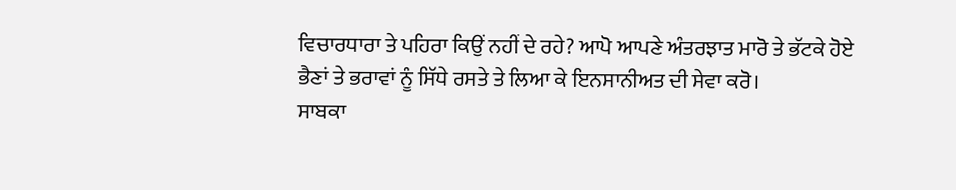ਵਿਚਾਰਧਾਰਾ ਤੇ ਪਹਿਰਾ ਕਿਉਂ ਨਹੀਂ ਦੇ ਰਹੇ? ਆਪੋ ਆਪਣੇ ਅੰਤਰਝਾਤ ਮਾਰੋ ਤੇ ਭੱਟਕੇ ਹੋਏ ਭੈਣਾਂ ਤੇ ਭਰਾਵਾਂ ਨੂੰ ਸਿੱਧੇ ਰਸਤੇ ਤੇ ਲਿਆ ਕੇ ਇਨਸਾਨੀਅਤ ਦੀ ਸੇਵਾ ਕਰੋ।
ਸਾਬਕਾ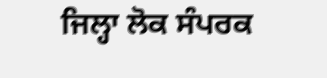ਜਿਲ੍ਹਾ ਲੋਕ ਸੰਪਰਕ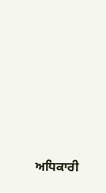ਅਧਿਕਾਰੀ